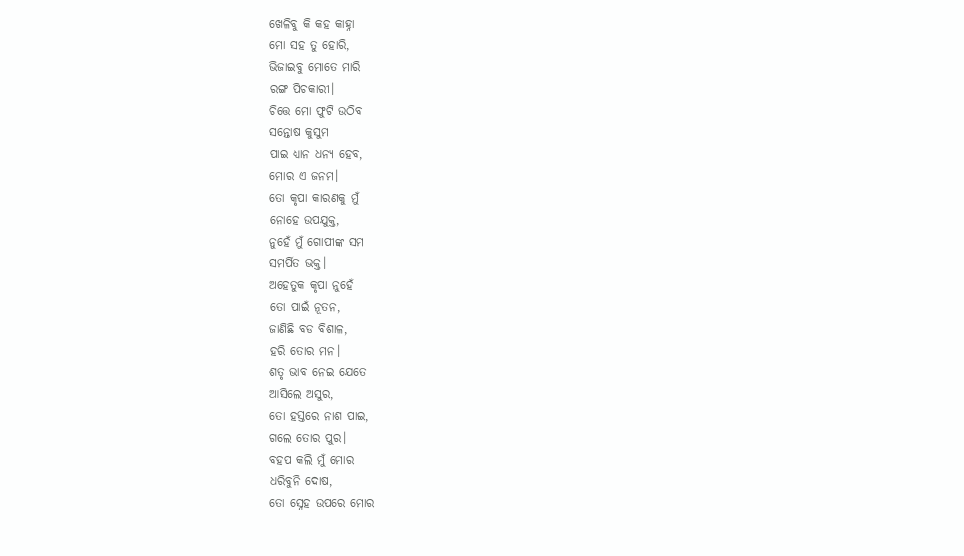ଖେଳିବୁ କି କହ କାହ୍ନା
ମୋ ସହ ତୁ ହୋରି,
ଭିଜାଇବୁ ମୋତେ ମାରି
ରଙ୍ଗ ପିଚକାରୀ।
ଚିତ୍ତେ ମୋ ଫୁଟି ଉଠିବ
ସନ୍ତୋଷ କୁସୁମ
ପାଇ ଧ୍ୟାନ ଧନ୍ୟ ହେବ,
ମୋର ଏ ଜନମ।
ତୋ କୃପା କାରଣକୁ ମୁଁ
ନୋହେ ଉପଯୁକ୍ତ,
ନୁହେଁ ମୁଁ ଗୋପୀଙ୍କ ସମ
ସମର୍ପିତ ଭକ୍ତ।
ଅହେତୁକ କୃପା ନୁହେଁ
ତୋ ପାଇଁ ନୂତନ,
ଜାଣିଛି ବଡ ବିଶାଳ,
ହରି ତୋର ମନ।
ଶତୃ ଭାବ ନେଇ ଯେତେ
ଆସିଲେ ଅସୁର,
ତୋ ହସ୍ତରେ ନାଶ ପାଇ,
ଗଲେ ତୋର ପୁର।
ବହପ କଲି ମୁଁ ମୋର
ଧରିବୁନି ଦୋଷ,
ତୋ ସ୍ନେହ ଉପରେ ମୋର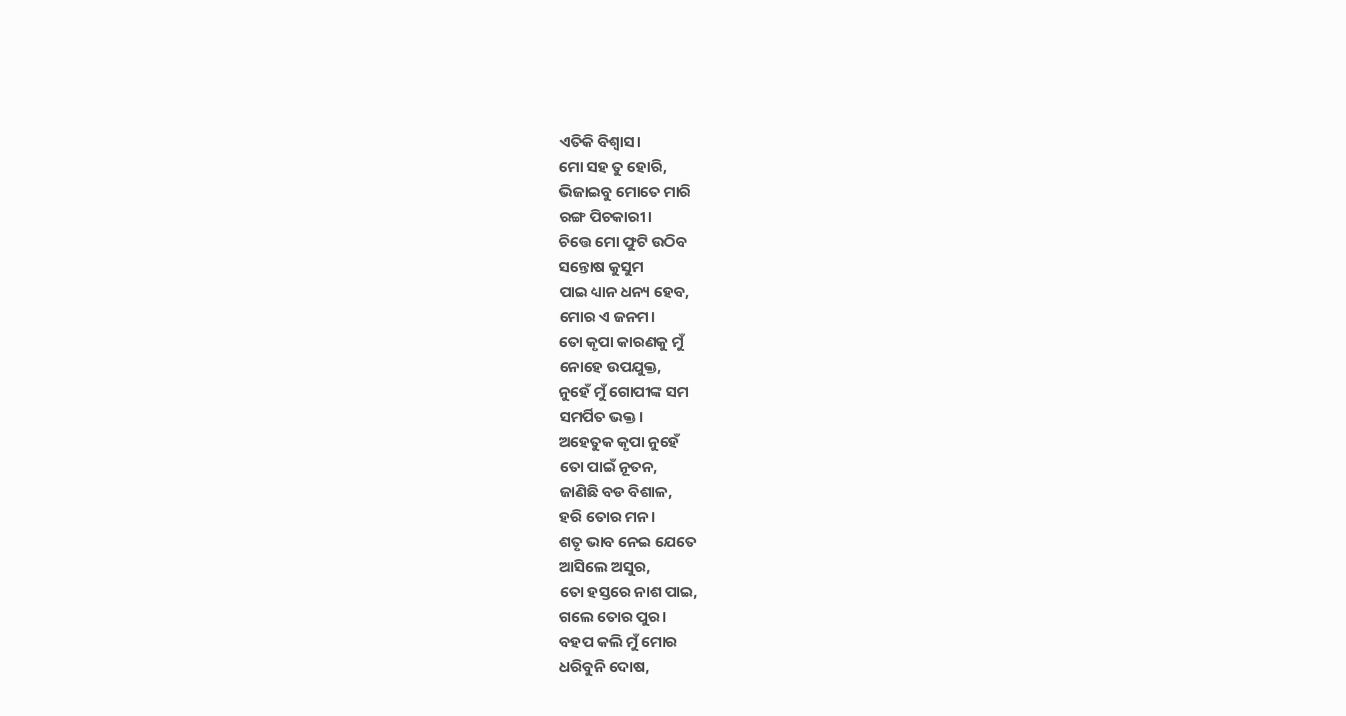ଏତିକି ବିଶ୍ଵାସ।
ମୋ ସହ ତୁ ହୋରି,
ଭିଜାଇବୁ ମୋତେ ମାରି
ରଙ୍ଗ ପିଚକାରୀ।
ଚିତ୍ତେ ମୋ ଫୁଟି ଉଠିବ
ସନ୍ତୋଷ କୁସୁମ
ପାଇ ଧ୍ୟାନ ଧନ୍ୟ ହେବ,
ମୋର ଏ ଜନମ।
ତୋ କୃପା କାରଣକୁ ମୁଁ
ନୋହେ ଉପଯୁକ୍ତ,
ନୁହେଁ ମୁଁ ଗୋପୀଙ୍କ ସମ
ସମର୍ପିତ ଭକ୍ତ।
ଅହେତୁକ କୃପା ନୁହେଁ
ତୋ ପାଇଁ ନୂତନ,
ଜାଣିଛି ବଡ ବିଶାଳ,
ହରି ତୋର ମନ।
ଶତୃ ଭାବ ନେଇ ଯେତେ
ଆସିଲେ ଅସୁର,
ତୋ ହସ୍ତରେ ନାଶ ପାଇ,
ଗଲେ ତୋର ପୁର।
ବହପ କଲି ମୁଁ ମୋର
ଧରିବୁନି ଦୋଷ,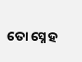ତୋ ସ୍ନେହ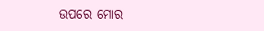ଉପରେ ମୋର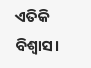ଏତିକି ବିଶ୍ଵାସ।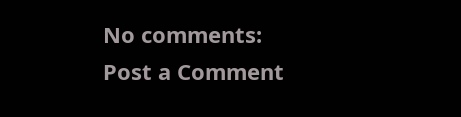No comments:
Post a Comment